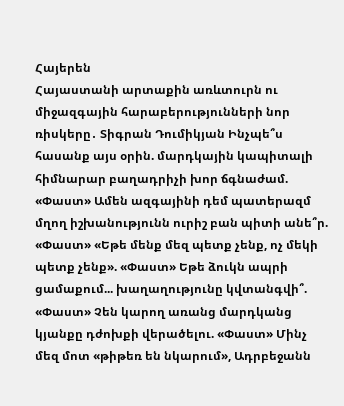Հայերեն
Հայաստանի արտաքին առևտուրն ու միջազգային հարաբերությունների նոր ռիսկերը․ Տիգրան Դումիկյան Ինչպե՞ս հասանք այս օրին. մարդկային կապիտալի հիմնարար բաղադրիչի խոր ճգնաժամ. «Փաստ» Ամեն ազգայինի դեմ պատերազմ մղող իշխանությունն ուրիշ բան պիտի անե՞ր. «Փաստ» «Եթե մենք մեզ պետք չենք, ոչ մեկի պետք չենք». «Փաստ» Եթե ձուկն ապրի ցամաքում... խաղաղությունը կվտանգվի՞. «Փաստ» Չեն կարող առանց մարդկանց կյանքը դժոխքի վերածելու. «Փաստ» Մինչ մեզ մոտ «թիթեռ են նկարում», Ադրբեջանն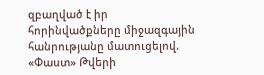զբաղված է իր հորինվածքները միջազգային հանրությանը մատուցելով. «Փաստ» Թվերի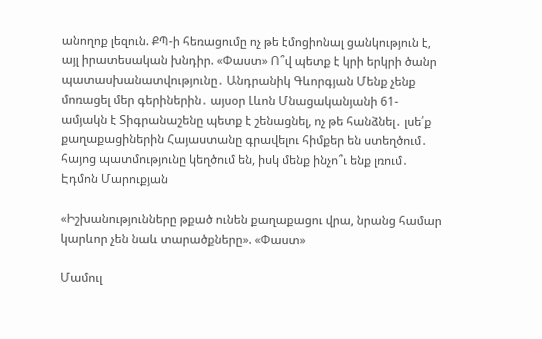անողոք լեզուն. ՔՊ-ի հեռացումը ոչ թե էմոցիոնալ ցանկություն է, այլ իրատեսական խնդիր. «Փաստ» Ո՞վ պետք է կրի երկրի ծանր պատասխանատվությունը․ Անդրանիկ Գևորգյան Մենք չենք մոռացել մեր գերիներին․ այսօր Լևոն Մնացականյանի 61-ամյակն է Տիգրանաշենը պետք է շենացնել, ոչ թե հանձնել․ լսե՛ք քաղաքացիներին Հայաստանը գրավելու հիմքեր են ստեղծում․ հայոց պատմությունը կեղծում են, իսկ մենք ինչո՞ւ ենք լռում․ Էդմոն Մարուքյան

«Իշխանությունները թքած ունեն քաղաքացու վրա, նրանց համար կարևոր չեն նաև տարածքները». «Փաստ»

Մամուլ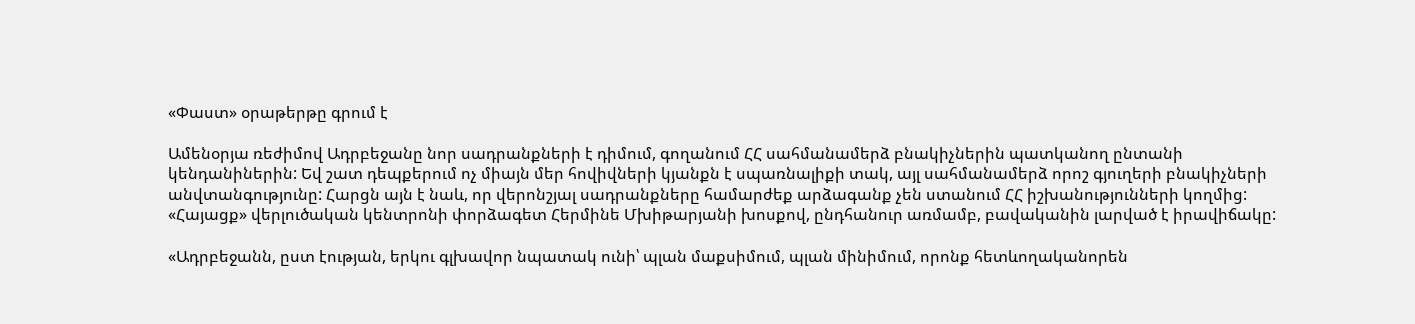«Փաստ» օրաթերթը գրում է

Ամենօրյա ռեժիմով Ադրբեջանը նոր սադրանքների է դիմում, գողանում ՀՀ սահմանամերձ բնակիչներին պատկանող ընտանի կենդանիներին: Եվ շատ դեպքերում ոչ միայն մեր հովիվների կյանքն է սպառնալիքի տակ, այլ սահմանամերձ որոշ գյուղերի բնակիչների անվտանգությունը: Հարցն այն է նաև, որ վերոնշյալ սադրանքները համարժեք արձագանք չեն ստանում ՀՀ իշխանությունների կողմից: «Հայացք» վերլուծական կենտրոնի փորձագետ Հերմինե Մխիթարյանի խոսքով, ընդհանուր առմամբ, բավականին լարված է իրավիճակը:

«Ադրբեջանն, ըստ էության, երկու գլխավոր նպատակ ունի՝ պլան մաքսիմում, պլան մինիմում, որոնք հետևողականորեն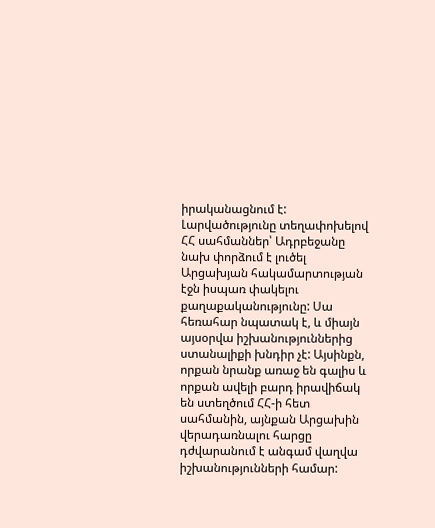իրականացնում է: Լարվածությունը տեղափոխելով ՀՀ սահմաններ՝ Ադրբեջանը նախ փորձում է լուծել Արցախյան հակամարտության էջն իսպառ փակելու քաղաքականությունը: Սա հեռահար նպատակ է, և միայն այսօրվա իշխանություններից ստանալիքի խնդիր չէ: Այսինքն, որքան նրանք առաջ են գալիս և որքան ավելի բարդ իրավիճակ են ստեղծում ՀՀ-ի հետ սահմանին, այնքան Արցախին վերադառնալու հարցը դժվարանում է անգամ վաղվա իշխանությունների համար: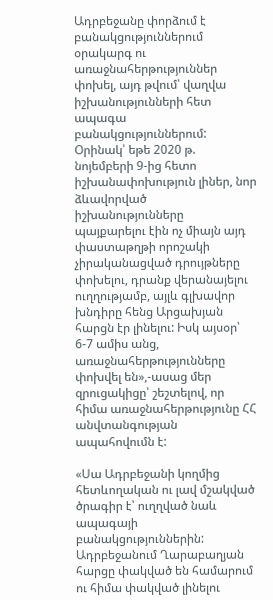Ադրբեջանը փորձում է բանակցություններում օրակարգ ու առաջնահերթություններ փոխել, այդ թվում՝ վաղվա իշխանությունների հետ ապագա բանակցություններում: Օրինակ՝ եթե 2020 թ. նոյեմբերի 9-ից հետո իշխանափոխություն լիներ, նոր ձևավորված իշխանությունները պայքարելու էին ոչ միայն այդ փաստաթղթի որոշակի չիրականացված դրույթները փոխելու, դրանք վերանայելու ուղղությամբ, այլև գլխավոր խնդիրը հենց Արցախյան հարցն էր լինելու: Իսկ այսօր՝ 6-7 ամիս անց, առաջնահերթությունները փոխվել են»,-ասաց մեր զրուցակիցը՝ շեշտելով, որ հիմա առաջնահերթությունը ՀՀ անվտանգության ապահովումն է:

«Սա Ադրբեջանի կողմից հետևողական ու լավ մշակված ծրագիր է՝ ուղղված նաև ապագայի բանակցություններին: Ադրբեջանում Ղարաբաղյան հարցը փակված են համարում ու հիմա փակված լինելու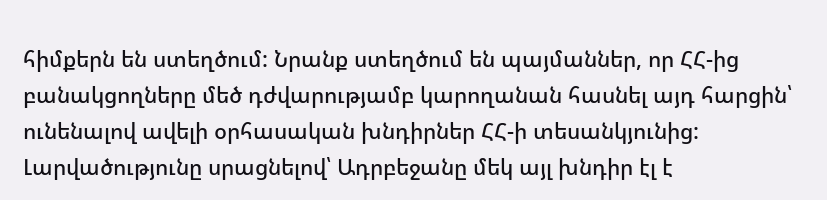հիմքերն են ստեղծում: Նրանք ստեղծում են պայմաններ, որ ՀՀ-ից բանակցողները մեծ դժվարությամբ կարողանան հասնել այդ հարցին՝ ունենալով ավելի օրհասական խնդիրներ ՀՀ-ի տեսանկյունից: Լարվածությունը սրացնելով՝ Ադրբեջանը մեկ այլ խնդիր էլ է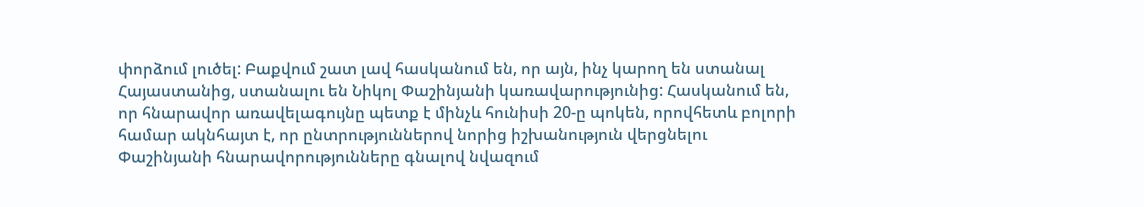փորձում լուծել: Բաքվում շատ լավ հասկանում են, որ այն, ինչ կարող են ստանալ Հայաստանից, ստանալու են Նիկոլ Փաշինյանի կառավարությունից: Հասկանում են, որ հնարավոր առավելագույնը պետք է մինչև հունիսի 20-ը պոկեն, որովհետև բոլորի համար ակնհայտ է, որ ընտրություններով նորից իշխանություն վերցնելու Փաշինյանի հնարավորությունները գնալով նվազում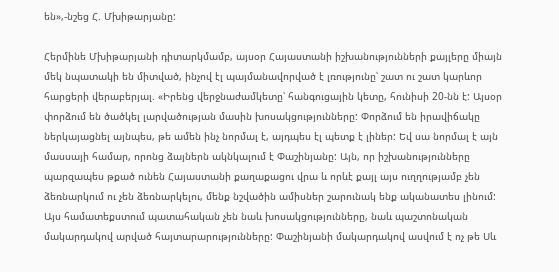են»,-նշեց Հ. Մխիթարյանը:

Հերմինե Մխիթարյանի դիտարկմամբ, այսօր Հայաստանի իշխանությունների քայլերը միայն մեկ նպատակի են միտված, ինչով էլ պայմանավորված է լռությունը՝ շատ ու շատ կարևոր հարցերի վերաբերյալ. «Իրենց վերջնաժամկետը՝ հանգուցային կետը, հունիսի 20-նն է: Այսօր փորձում են ծածկել լարվածության մասին խոսակցությունները: Փորձում են իրավիճակը ներկայացնել այնպես, թե ամեն ինչ նորմալ է, այդպես էլ պետք է լիներ: Եվ սա նորմալ է այն մասսայի համար, որոնց ձայներն ակնկալում է Փաշինյանը: Այն, որ իշխանությունները պարզապես թքած ունեն Հայաստանի քաղաքացու վրա և որևէ քայլ այս ուղղությամբ չեն ձեռնարկում ու չեն ձեռնարկելու, մենք նշվածին ամիսներ շարունակ ենք ականատես լինում: Այս համատեքստում պատահական չեն նաև խոսակցությունները, նաև պաշտոնական մակարդակով արված հայտարարությունները: Փաշինյանի մակարդակով ասվում է ոչ թե Սև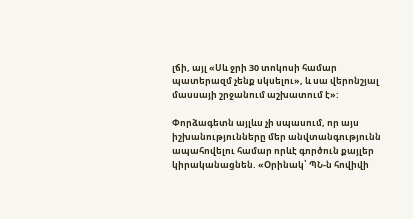լճի, այլ «Սև ջրի 30 տոկոսի համար պատերազմ չենք սկսելու», և սա վերոնշյալ մասսայի շրջանում աշխատում է»:

Փորձագետն այլևս չի սպասում, որ այս իշխանությունները մեր անվտանգությունն ապահովելու համար որևէ գործուն քայլեր կիրականացնեն. «Օրինակ՝ ՊՆ-ն հովիվի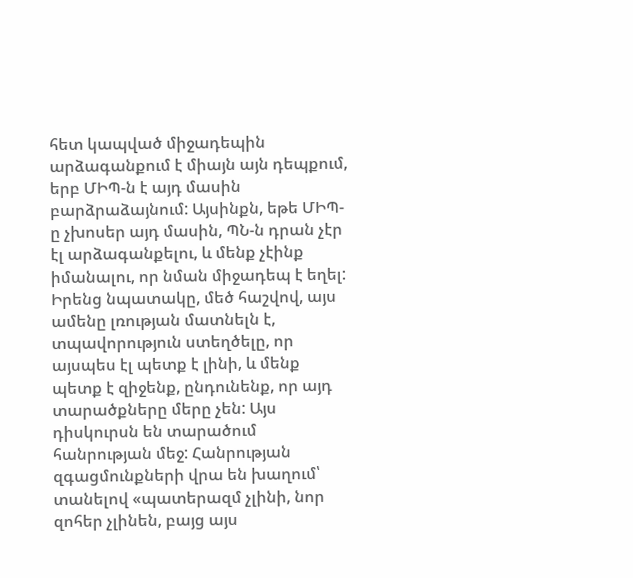հետ կապված միջադեպին արձագանքում է միայն այն դեպքում, երբ ՄԻՊ-ն է այդ մասին բարձրաձայնում: Այսինքն, եթե ՄԻՊ-ը չխոսեր այդ մասին, ՊՆ-ն դրան չէր էլ արձագանքելու, և մենք չէինք իմանալու, որ նման միջադեպ է եղել: Իրենց նպատակը, մեծ հաշվով, այս ամենը լռության մատնելն է, տպավորություն ստեղծելը, որ այսպես էլ պետք է լինի, և մենք պետք է զիջենք, ընդունենք, որ այդ տարածքները մերը չեն: Այս դիսկուրսն են տարածում հանրության մեջ: Հանրության զգացմունքների վրա են խաղում՝ տանելով «պատերազմ չլինի, նոր զոհեր չլինեն, բայց այս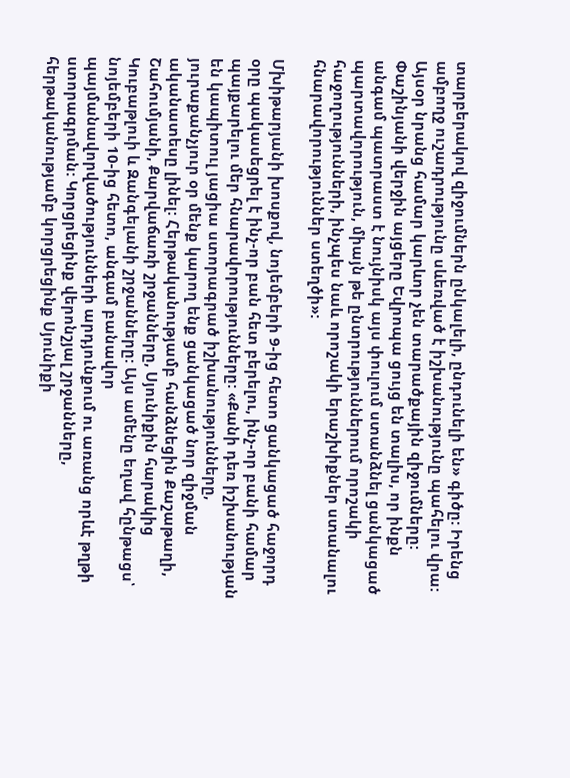տարբերակով զիջումներն ընկալելի, ընդունելի են» գիծը: Իրենց ամբողջ ուշադրությունը սևեռված է իշխանությունը պահելու վրա: Այսօր նրանց համար կարևոր չեն տարածքային զիջումները: Փաշինյանի վերջին այցերը Եվրոպա ցույց են տալիս, որ ինքն անգամ պատրաստ է նույնիսկ այս փուլում ստանձնել ցանկացած պարտավորություն, միայն թե ընտրություններում որոշակի հաջողությունների, ինչպես նաև որոշակի երաշխիքներ ստանալու հնարավորություններ ստեղծի»:

Մխիթարյանի խոսքով, նոյեմբերի 9-ից հետո ցանկացած հաջորդ օրը պակասեցրել է ինչ-որ բան հետ բերելու, ինչ-որ բանի համար պայքարելու մեր հնարավորությունները: «Քանի դեռ իշխանության են կապիտուլ յացիա ստորագրած իշխանությունները, յուրաքանչյուր օր մենք կարող ենք ցանկացած նոր զիջման ականատեսը լինել: Հերթականությամբ հանձնեցին Քաշաթաղի, Շահումյանի, Քարվաճառի շրջանները, Սյունիքին հարակից Կուբաթլուի և Զանգելանի շրջանները: Այս ամենը եղավ հընթացս՝ նոյեմբերի 10-ից հետո, անգամ բանավոր պայմանավորվածությունների արդյունքում ու առանց որևէ թղթի ստորագրման: Կորցրեցինք վերոնշյալ շրջանները, հերթականությամբ կորցրեցինք Սյունիքի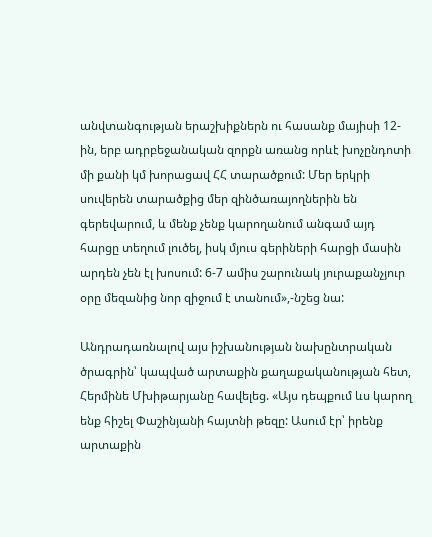անվտանգության երաշխիքներն ու հասանք մայիսի 12-ին, երբ ադրբեջանական զորքն առանց որևէ խոչընդոտի մի քանի կմ խորացավ ՀՀ տարածքում: Մեր երկրի սուվերեն տարածքից մեր զինծառայողներին են գերեվարում, և մենք չենք կարողանում անգամ այդ հարցը տեղում լուծել, իսկ մյուս գերիների հարցի մասին արդեն չեն էլ խոսում: 6-7 ամիս շարունակ յուրաքանչյուր օրը մեզանից նոր զիջում է տանում»,-նշեց նա:

Անդրադառնալով այս իշխանության նախընտրական ծրագրին՝ կապված արտաքին քաղաքականության հետ, Հերմինե Մխիթարյանը հավելեց. «Այս դեպքում ևս կարող ենք հիշել Փաշինյանի հայտնի թեզը: Ասում էր՝ իրենք արտաքին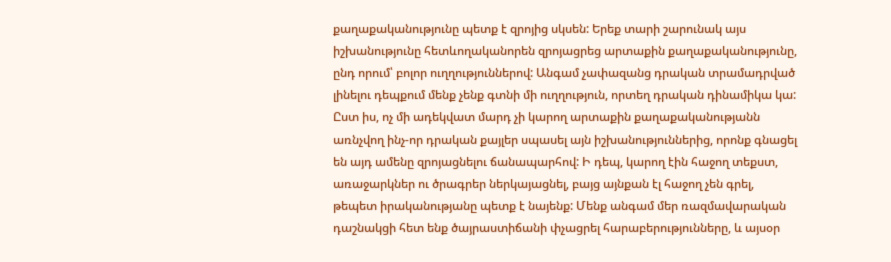քաղաքականությունը պետք է զրոյից սկսեն: Երեք տարի շարունակ այս իշխանությունը հետևողականորեն զրոյացրեց արտաքին քաղաքականությունը, ընդ որում՝ բոլոր ուղղություններով: Անգամ չափազանց դրական տրամադրված լինելու դեպքում մենք չենք գտնի մի ուղղություն, որտեղ դրական դինամիկա կա: Ըստ իս, ոչ մի ադեկվատ մարդ չի կարող արտաքին քաղաքականությանն առնչվող ինչ-որ դրական քայլեր սպասել այն իշխանություններից, որոնք գնացել են այդ ամենը զրոյացնելու ճանապարհով: Ի դեպ, կարող էին հաջող տեքստ, առաջարկներ ու ծրագրեր ներկայացնել, բայց այնքան էլ հաջող չեն գրել, թեպետ իրականությանը պետք է նայենք: Մենք անգամ մեր ռազմավարական դաշնակցի հետ ենք ծայրաստիճանի փչացրել հարաբերությունները, և այսօր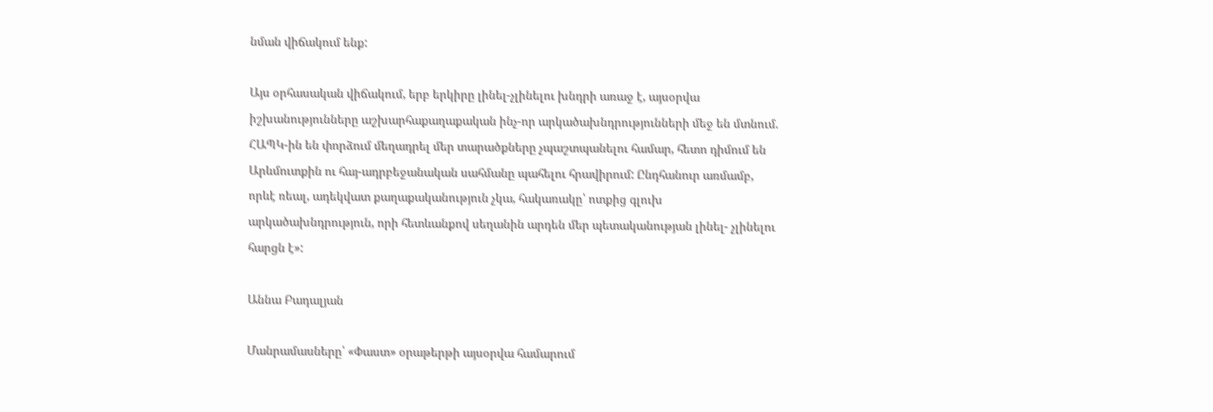նման վիճակում ենք:

Այս օրհասական վիճակում, երբ երկիրը լինել-չլինելու խնդրի առաջ է, այսօրվա իշխանությունները աշխարհաքաղաքական ինչ-որ արկածախնդրությունների մեջ են մտնում. ՀԱՊԿ-ին են փորձում մեղադրել մեր տարածքները չպաշտպանելու համար, հետո դիմում են Արևմուտքին ու հայ-ադրբեջանական սահմանը պահելու հրավիրում: Ընդհանուր առմամբ, որևէ ռեալ, ադեկվատ քաղաքականություն չկա, հակառակը՝ ոտքից գլուխ արկածախնդրություն, որի հետևանքով սեղանին արդեն մեր պետականության լինել- չլինելու հարցն է»:

Աննա Բադալյան

Մանրամասները՝ «Փաստ» օրաթերթի այսօրվա համարում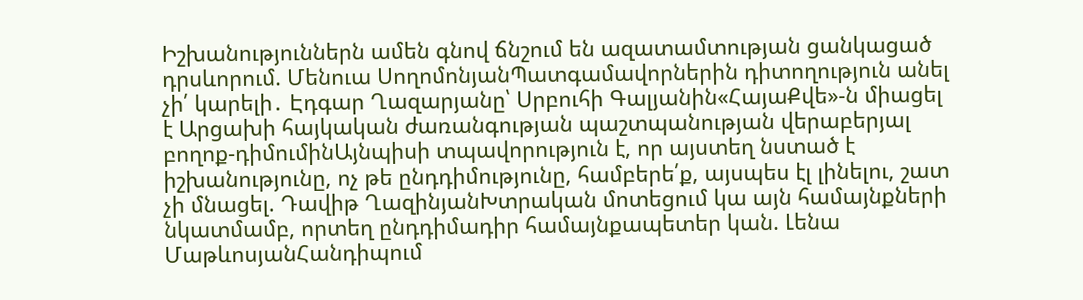Իշխանություններն ամեն գնով ճնշում են ազատամտության ցանկացած դրսևորում. Մենուա ՍողոմոնյանՊատգամավորներին դիտողություն անել չի՛ կարելի․ Էդգար Ղազարյանը՝ Սրբուհի Գալյանին«ՀայաՔվե»-ն միացել է Արցախի հայկական ժառանգության պաշտպանության վերաբերյալ բողոք-դիմումինԱյնպիսի տպավորություն է, որ այստեղ նստած է իշխանությունը, ոչ թե ընդդիմությունը, համբերե՛ք, այսպես էլ լինելու, շատ չի մնացել. Դավիթ ՂազինյանԽտրական մոտեցում կա այն համայնքների նկատմամբ, որտեղ ընդդիմադիր համայնքապետեր կան. Լենա ՄաթևոսյանՀանդիպում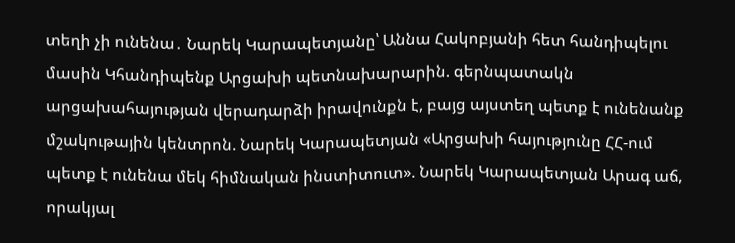տեղի չի ունենա․ Նարեկ Կարապետյանը՝ Աննա Հակոբյանի հետ հանդիպելու մասին Կհանդիպենք Արցախի պետնախարարին. գերնպատակն արցախահայության վերադարձի իրավունքն է, բայց այստեղ պետք է ունենանք մշակութային կենտրոն. Նարեկ Կարապետյան «Արցախի հայությունը ՀՀ-ում պետք է ունենա մեկ հիմնական ինստիտուտ». Նարեկ Կարապետյան Արագ աճ, որակյալ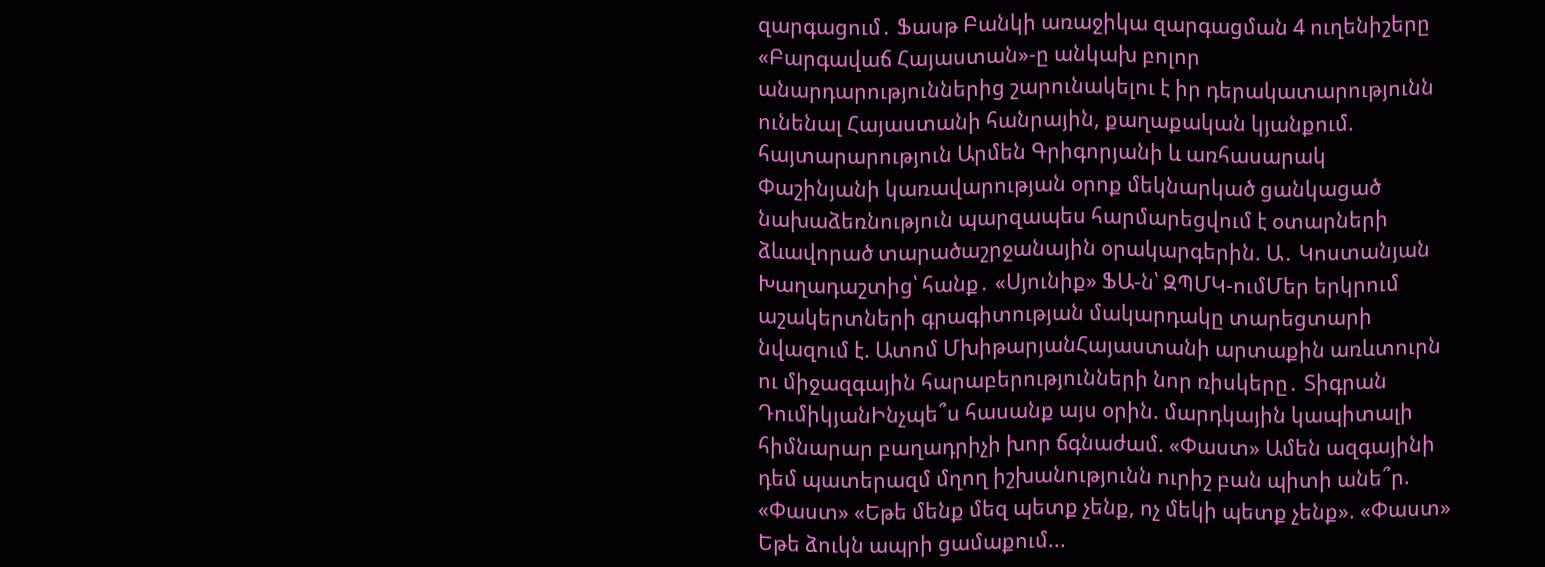զարգացում․ Ֆասթ Բանկի առաջիկա զարգացման 4 ուղենիշերը «Բարգավաճ Հայաստան»-ը անկախ բոլոր անարդարություններից շարունակելու է իր դերակատարությունն ունենալ Հայաստանի հանրային, քաղաքական կյանքում. հայտարարություն Արմեն Գրիգորյանի և առհասարակ Փաշինյանի կառավարության օրոք մեկնարկած ցանկացած նախաձեռնություն պարզապես հարմարեցվում է օտարների ձևավորած տարածաշրջանային օրակարգերին. Ա․ Կոստանյան Խաղադաշտից՝ հանք․ «Սյունիք» ՖԱ-ն՝ ԶՊՄԿ-ումՄեր երկրում աշակերտների գրագիտության մակարդակը տարեցտարի նվազում է. Ատոմ ՄխիթարյանՀայաստանի արտաքին առևտուրն ու միջազգային հարաբերությունների նոր ռիսկերը․ Տիգրան ԴումիկյանԻնչպե՞ս հասանք այս օրին. մարդկային կապիտալի հիմնարար բաղադրիչի խոր ճգնաժամ. «Փաստ» Ամեն ազգայինի դեմ պատերազմ մղող իշխանությունն ուրիշ բան պիտի անե՞ր. «Փաստ» «Եթե մենք մեզ պետք չենք, ոչ մեկի պետք չենք». «Փաստ» Եթե ձուկն ապրի ցամաքում...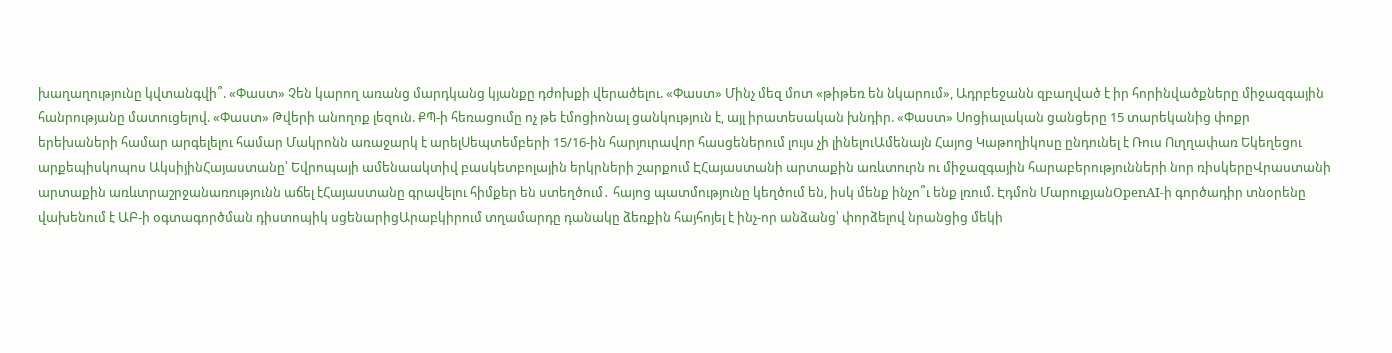խաղաղությունը կվտանգվի՞. «Փաստ» Չեն կարող առանց մարդկանց կյանքը դժոխքի վերածելու. «Փաստ» Մինչ մեզ մոտ «թիթեռ են նկարում», Ադրբեջանն զբաղված է իր հորինվածքները միջազգային հանրությանը մատուցելով. «Փաստ» Թվերի անողոք լեզուն. ՔՊ-ի հեռացումը ոչ թե էմոցիոնալ ցանկություն է, այլ իրատեսական խնդիր. «Փաստ» Սոցիալական ցանցերը 15 տարեկանից փոքր երեխաների համար արգելելու համար Մակրոնն առաջարկ է արելՍեպտեմբերի 15/16-ին հարյուրավոր հասցեներում լույս չի լինելուԱմենայն Հայոց Կաթողիկոսը ընդունել է Ռուս Ուղղափառ Եկեղեցու արքեպիսկոպոս ԱկսիյինՀայաստանը՝ Եվրոպայի ամենաակտիվ բասկետբոլային երկրների շարքում ԷՀայաստանի արտաքին առևտուրն ու միջազգային հարաբերությունների նոր ռիսկերըՎրաստանի արտաքին առևտրաշրջանառությունն աճել էՀայաստանը գրավելու հիմքեր են ստեղծում․ հայոց պատմությունը կեղծում են, իսկ մենք ինչո՞ւ ենք լռում. Էդմոն ՄարուքյանOpenAI-ի գործադիր տնօրենը վախենում է ԱԲ-ի օգտագործման դիստոպիկ սցենարիցԱրաբկիրում տղամարդը դանակը ձեռքին հայհոյել է ինչ-որ անձանց՝ փորձելով նրանցից մեկի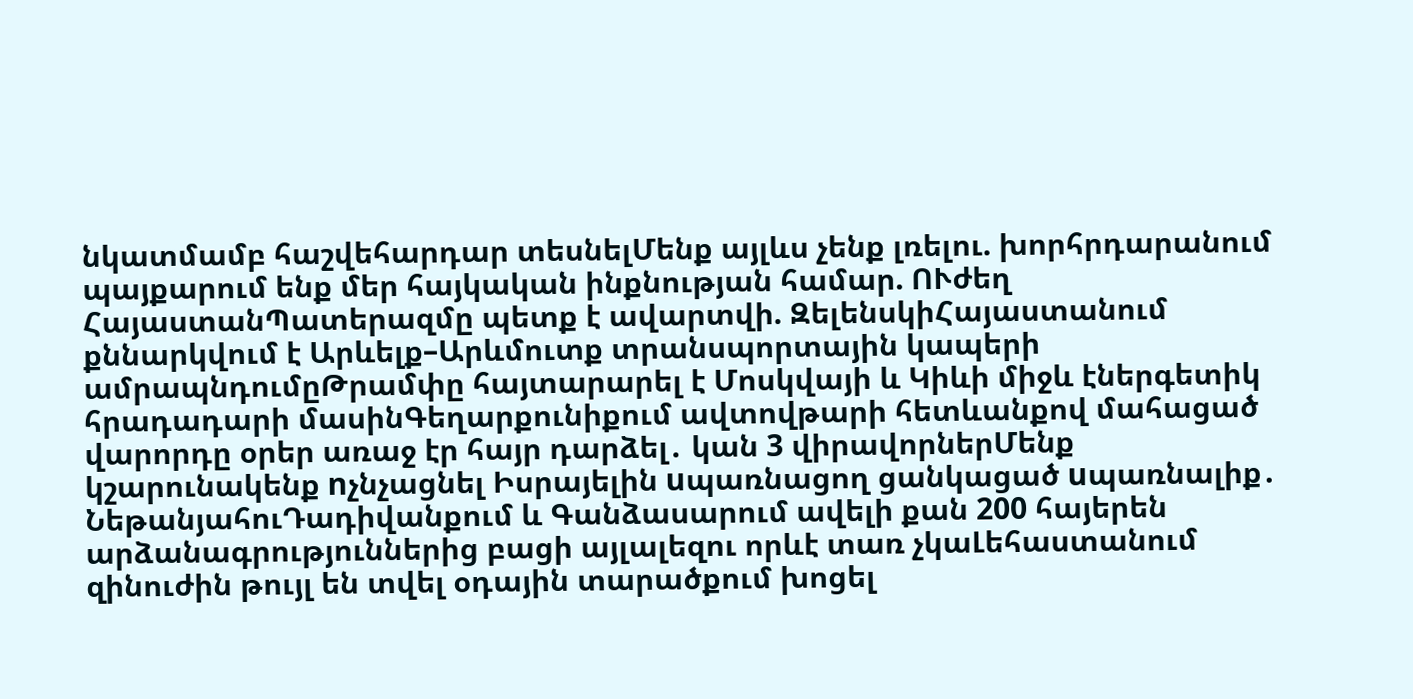նկատմամբ հաշվեհարդար տեսնելՄենք այլևս չենք լռելու. խորհրդարանում պայքարում ենք մեր հայկական ինքնության համար. ՈՒժեղ ՀայաստանՊատերազմը պետք է ավարտվի. ԶելենսկիՀայաստանում քննարկվում է Արևելք–Արևմուտք տրանսպորտային կապերի ամրապնդումըԹրամփը հայտարարել է Մոսկվայի և Կիևի միջև էներգետիկ հրադադարի մասինԳեղարքունիքում ավտովթարի հետևանքով մահացած վարորդը օրեր առաջ էր հայր դարձել․ կան 3 վիրավորներՄենք կշարունակենք nչնչացնել Իսրայելին uպառնացող ցանկացած uպառնալիք․ ՆեթանյահուԴադիվանքում և Գանձասարում ավելի քան 200 հայերեն արձանագրություններից բացի այլալեզու որևէ տառ չկաԼեհաստանում զինուժին թույլ են տվել օդային տարածքում խոցել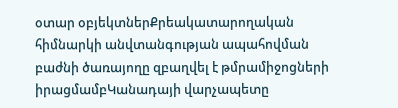օտար օբյեկտներՔրեակատարողական հիմնարկի անվտանգության ապահովման բաժնի ծառայողը զբաղվել է թմրամիջոցների իրացմամբԿանադայի վարչապետը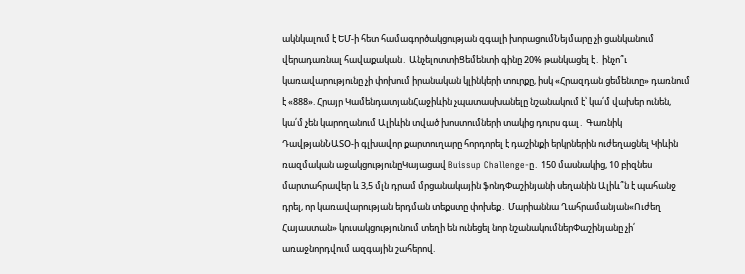ակնկալում է ԵՄ-ի հետ համագործակցության զգալի խորացումՆեյմարը չի ցանկանում վերադառնալ հավաքական․ ԱնչելոտտիՑեմենտի գինը 20% թանկացել է․ ինչո՞ւ կառավարությունը չի փոխում իրանական կլինկերի տուրքը, իսկ «Հրազդան ցեմենտը» դառնում է «888». Հրայր ԿամենդատյանՀաջիևին չպատասխանելը նշանակում է՝ կա՛մ վախեր ունեն, կա՛մ չեն կարողանում Ալիևին տված խոստումների տակից դուրս գալ․ Գառնիկ ԴավթյանՆԱՏՕ-ի գլխավոր քարտուղարը հորդորել է դաշինքի երկրներին ուժեղացնել Կիևին ռազմական աջակցությունըԿայացավ Buissup Challenge-ը․ 150 մասնակից, 10 բիզնես մարտահրավեր և 3,5 մլն դրամ մրցանակային ֆոնդՓաշինյանի սեղանին Ալիև՞ն է պահանջ դրել, որ կառավարության երդման տեքստը փոխեք․ Մարիաննա Ղահրամանյան«Ուժեղ Հայաստան» կուսակցությունում տեղի են ունեցել նոր նշանակումներՓաշինյանը չի՛ առաջնորդվում ազգային շահերով.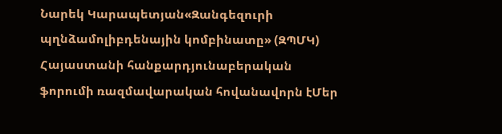Նարեկ Կարապետյան«Զանգեզուրի պղնձամոլիբդենային կոմբինատը» (ԶՊՄԿ) Հայաստանի հանքարդյունաբերական ֆորումի ռազմավարական հովանավորն էՄեր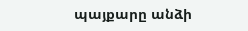պայքարը անձի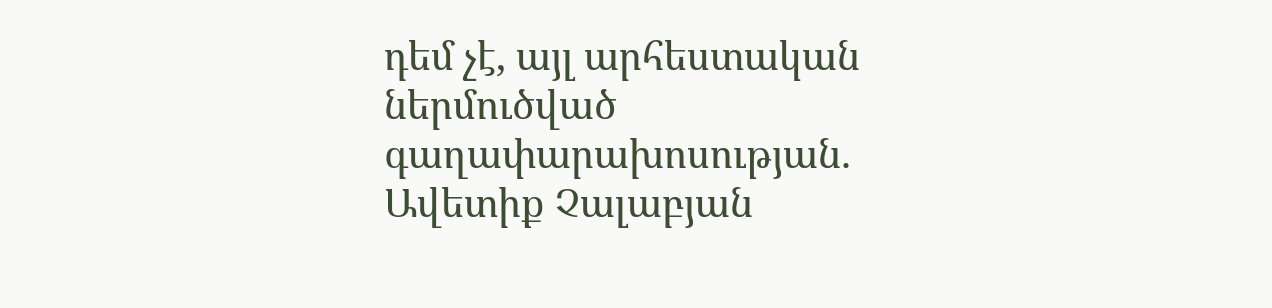դեմ չէ, այլ արհեստական ներմուծված գաղափարախոսության. Ավետիք Չալաբյան